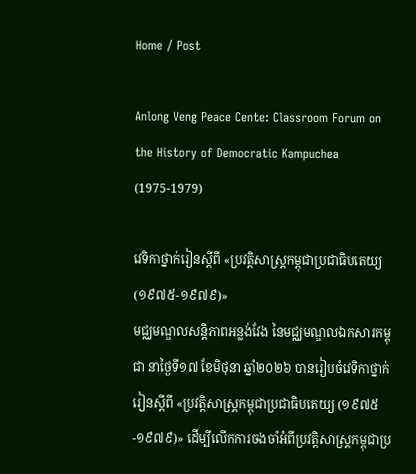Home / Post

Anlong Veng Peace Cente: Classroom Forum on the History of Democratic Kampuchea (1975-1979)

វេទិកាថ្នាក់រៀនស្ដីពី «ប្រវត្តិសាស្ត្រកម្ពុជាប្រជាធិបតេយ្យ (១៩៧៥-១៩៧៩)»
មជ្ឈមណ្ឌលសន្តិភាពអន្លង់វែង នៃមជ្ឈមណ្ឌលឯកសារកម្ពុជា នាថ្ងៃទី១៧ ខែមិថុនា ឆ្នាំ២០២៦ បានរៀបចំវេទិកាថ្នាក់រៀនស្ដីពី «ប្រវត្តិសាស្ត្រកម្ពុជាប្រជាធិបតេយ្យ (១៩៧៥-១៩៧៩)» ដើម្បីលើកការចងចាំអំពីប្រវត្ដិសាស្រ្ដកម្ពុជាប្រ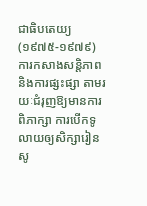ជាធិបតេយ្យ (១៩៧៥-១៩៧៩) ការកសាងសន្ដិភាព និងការផ្សះផ្សា តាមរយៈជំរុញឱ្យមានការពិភាក្សា ការបើកទូលាយឲ្យសិក្សារៀនសូ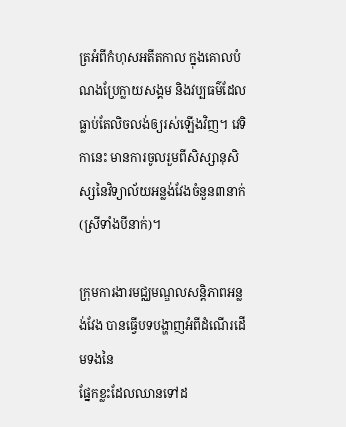ត្រអំពីកំហុសអតីតកាល ក្នុងគោលបំណងប្រែក្លាយសង្គម និងវប្បធម៌ដែលធ្លាប់តែលិចលង់ឲ្យរស់ឡើងវិញ។ វេទិកានេះ មានការចូលរួមពីសិស្សានុសិស្សនៃវិទ្យាល័យអន្លង់វែងចំនួន៣នាក់ (ស្រីទាំងបីនាក់)។

ក្រុមការងារមជ្ឈមណ្ឌលសន្តិភាពអន្លង់វែង បានធ្វើបទបង្ហាញអំពីដំណើរដើមទងនៃ
ផ្នែកខ្លះដែលឈានទៅដ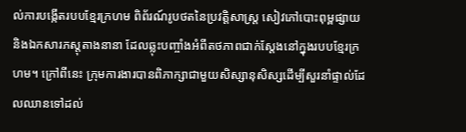ល់ការបង្កើតរបបខ្មែរក្រហម ពិព័រណ៍រូបថតនៃប្រវត្តិសាស្ត្រ សៀវភៅបោះពុម្ពផ្សាយ និងឯកសារភស្តុតាងនានា ដែលឆ្លុះបញ្ចាំងអំពីតថភាពជាក់ស្ដែងនៅក្នុងរបបខ្មែរក្រហម។ ក្រៅពីនេះ ក្រុមការងារបានពិភាក្សាជាមួយសិស្សានុសិស្សដើម្បីសួរនាំផ្ទាល់ដែលឈានទៅដល់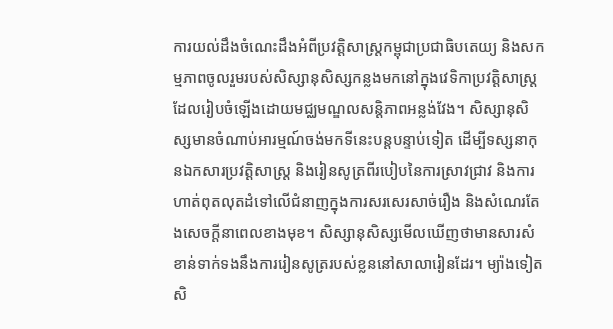ការយល់ដឹងចំណេះដឹងអំពីប្រវត្ដិសាស្រ្ដកម្ពុជាប្រជាធិបតេយ្យ និងសកម្មភាពចូលរួមរបស់សិស្សានុសិស្សកន្លងមកនៅក្នុងវេទិកាប្រវត្ដិសាស្រ្ដដែលរៀបចំឡើងដោយមជ្ឈមណ្ឌលសន្ដិភាពអន្លង់វែង។ សិស្សានុសិស្សមានចំណាប់អារម្មណ៍ចង់មកទីនេះបន្ដបន្ទាប់ទៀត ដើម្បីទស្សនាកុនឯកសារប្រវត្ដិសាស្រ្ដ និងរៀនសូត្រពីរបៀបនៃការស្រាវជ្រាវ និងការហាត់ពុតលុតដំទៅលើជំនាញក្នុងការសរសេរសាច់រឿង និងសំណេរតែងសេចក្ដីនាពេលខាងមុខ។ សិស្សានុសិស្សមើលឃើញថាមានសារសំខាន់ទាក់ទងនឹងការរៀនសូត្ររបស់ខ្លននៅសាលារៀនដែរ។ ម្យ៉ាងទៀត សិ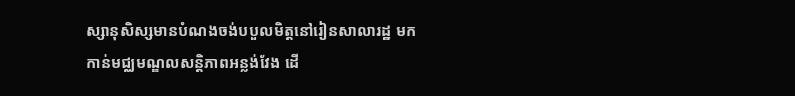ស្សានុសិស្សមានបំណងចង់បបួលមិត្ដនៅរៀនសាលារដ្ឋ មកកាន់មជ្ឈមណ្ឌលសន្ដិភាពអន្លង់វែង ដើ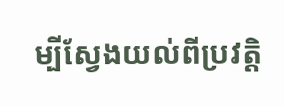ម្បីស្វែងយល់ពីប្រវត្ដិ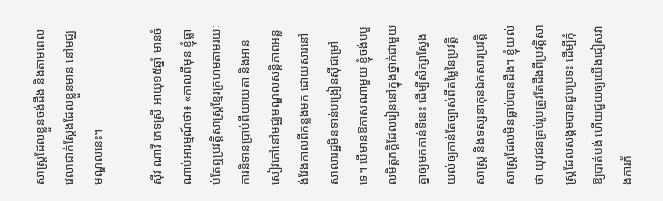សាស្រ្ដដែលខ្លួនចង់ដឹង និងតាមពេលវេលាជាក់ស្ដែងដែលខ្លួនមាន នៅមជ្ឈមណ្ឌលនេះ។

ស៊ីវ ណាវី ភេទស្រី អាយុ១៥ឆ្នាំ មានចំណាប់អារម្មណ៍ថា៖ «កាលពីមុន ខ្ញុំធ្លាប់តែឮប្រវត្ដិសាស្រ្ដខ្មែរក្រហមតាមរយៈការនិទានប្រាប់ពីយាយតា និងអានសៀវភៅនៅមជ្ឈមណ្ឌលសន្ដិភាពអន្លង់វែងកាលពីកន្លងមក ដោយសារនៅសាលារដ្ឋមិនទាន់បង្រៀនស៊ីជម្រៅទេ។ បើមានឱកាសណាមួយ ខ្ញុំចង់បបួលមិត្ដភក្ដិដែលរៀននៅក្នុងថ្នាក់ជាមួយគ្នាឲ្យមកកាន់ទីនេះ ដើម្បីសិក្សាស្វែងយល់ឲ្យកាន់តែច្បាស់ពីតម្លៃនៃប្រវត្ដិសាស្រ្ដ និងទស្សនាកុនឯកសារប្រវត្ដិសាស្រ្ដដែលមិនធ្លាប់បានដឹង។ ខ្ញុំយល់ថា យុវជនគ្រប់រូបត្រូវតែដឹងពីប្រវត្ដិសាស្រ្ដដែលសង្គមបានជួបប្រទះ ដើម្បីកុំឱ្យបាត់បង់ ហើយជួយឲ្យយើងជៀសវាងការភ័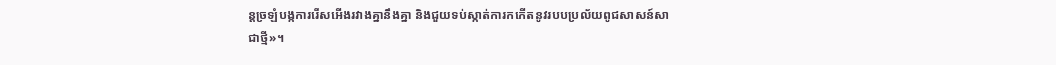ន្ដច្រឡំបង្កការរើសអើងរវាងគ្នានឹងគ្នា និងជួយទប់ស្កាត់ការកកើតនូវរបបប្រល័យពូជសាសន៍សាជាថ្មី»។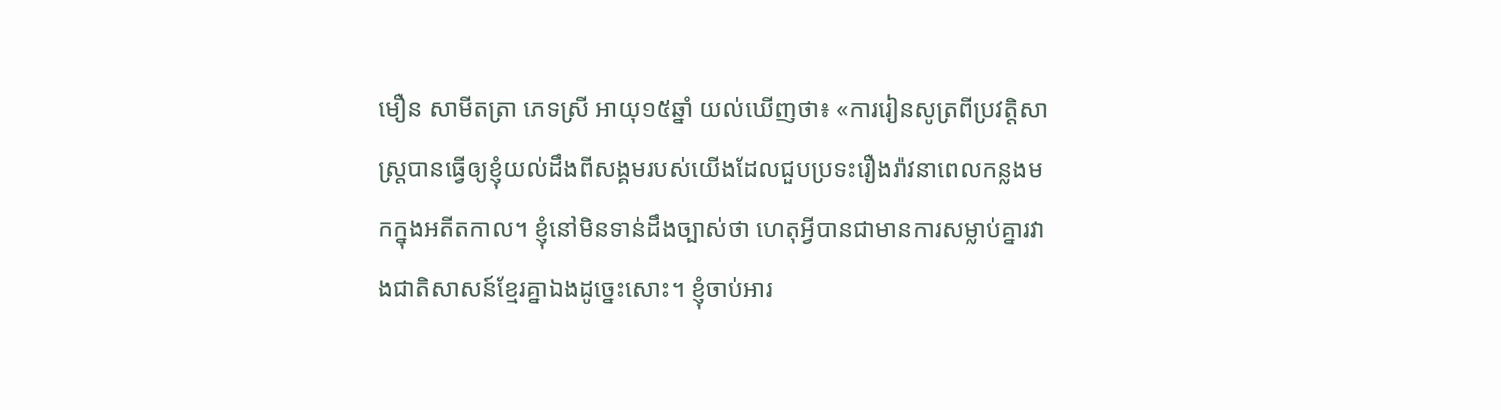មឿន សាមីតត្រា ភេទស្រី អាយុ១៥ឆ្នាំ យល់ឃើញថា៖ «ការរៀនសូត្រពីប្រវត្ដិសាស្រ្ដបានធ្វើឲ្យខ្ញុំយល់ដឹងពីសង្គមរបស់យើងដែលជួបប្រទះរឿងរ៉ាវនាពេលកន្លងមកក្នុងអតីតកាល។ ខ្ញុំនៅមិនទាន់ដឹងច្បាស់ថា ហេតុអ្វីបានជាមានការសម្លាប់គ្នារវាងជាតិសាសន៍ខ្មែរគ្នាឯងដូច្នេះសោះ។ ខ្ញុំចាប់អារ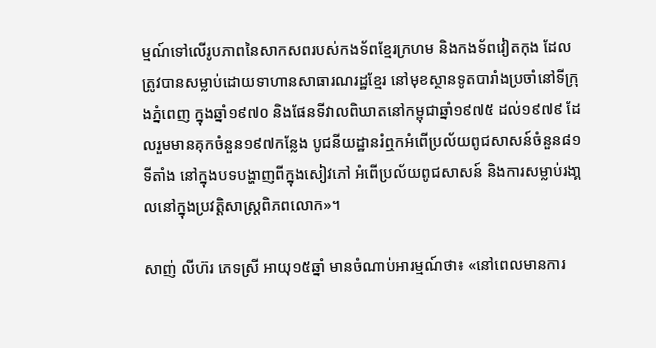ម្មណ៍ទៅលើរូបភាពនៃសាកសពរបស់កងទ័ពខ្មែរក្រហម និងកងទ័ពវៀតកុង ដែលត្រូវបានសម្លាប់ដោយទាហានសាធារណរដ្ឋខ្មែរ នៅមុខស្ថានទូតបារាំងប្រចាំនៅទីក្រុងភ្នំពេញ ក្នុងឆ្នាំ១៩៧០ និងផែនទីវាលពិឃាតនៅកម្ពុជាឆ្នាំ១៩៧៥ ដល់១៩៧៩ ដែលរួមមានគុកចំនួន១៩៧កន្លែង បូជនីយដ្ឋានរំឮកអំពើប្រល័យពូជសាសន៍ចំនួន៨១ទីតាំង នៅក្នុងបទបង្ហាញពីក្នុងសៀវភៅ អំពើប្រល័យពូជសាសន៍ និងការសម្លាប់រងា្គលនៅក្នុងប្រវត្ដិសាស្រ្ដពិភពលោក»។

សាញ់ លីហ៊រ ភេទស្រី អាយុ១៥ឆ្នាំ មានចំណាប់អារម្មណ៍ថា៖ «នៅពេលមានការ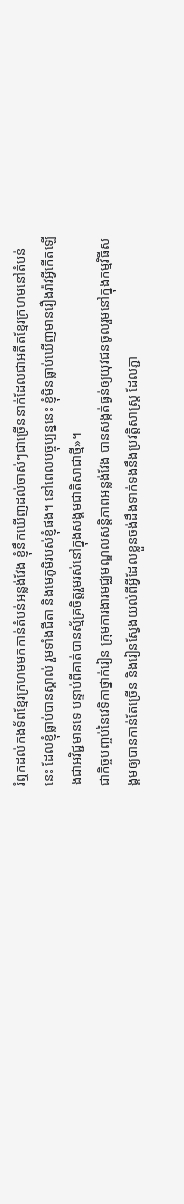រំឮកដល់កងទ័ពខ្មែរក្រហមមកកាន់តំបន់អន្លង់វែង ខ្ញុំនឹកឃើញដល់ចាស់ៗជាច្រើននាក់ដែលជាអតីតខ្មែរក្រហមនៅតំបន់នេះ ដែលខ្ញុំធ្លាប់បានស្គាល់ រួមទាំងជីតា និងមេភូមិរបស់ខ្ញុំផង។ នៅពេលបច្ចុប្បន្ននេះ ខ្ញុំមិនធ្លាប់ឃើញមានរឿងរ៉ាវអ្វីកើតឡើងជាអវិជ្ជមានទេ បន្ទាប់ពីគាត់បានស្ម័គ្រចិត្ដរួមរស់នៅក្នុងសង្គមជាតិសាជាថ្មី»។
ជាកិច្ចបញ្ចប់នៃវេទិកាថ្នាក់រៀន ក្រុមការងារមជ្ឈមណ្ឌលសន្តិភាពអន្លង់វែង បានសង្កត់ធ្ងន់ឲ្យយុវជនចូលរួមនៅក្នុងកម្មវិធីសង្គមឲ្យបានកាន់តែច្រើន និងរៀនស្វែងយល់ពីអ្វីដែលខ្លួនចង់ដឹងទាក់ទងនឹងប្រវត្ដិសាស្ដ្រ ដែលភ្ជា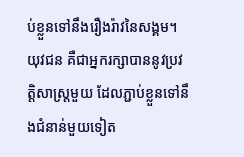ប់ខ្លួនទៅនឹងរឿងរ៉ាវនៃសង្គម។ យុវជន គឺជាអ្នករក្សាបាននូវប្រវត្តិសាស្ត្រមួយ ដែលភ្ជាប់ខ្លួនទៅនឹងជំនាន់មួយទៀត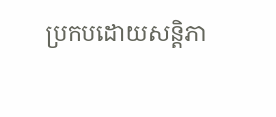ប្រកបដោយសន្តិភា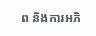ព និងការអភិ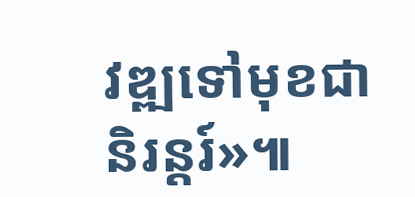វឌ្ឍទៅមុខជានិរន្ដរ៍»៕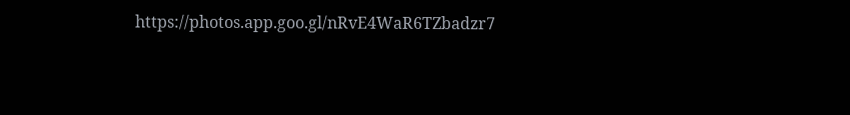https://photos.app.goo.gl/nRvE4WaR6TZbadzr7